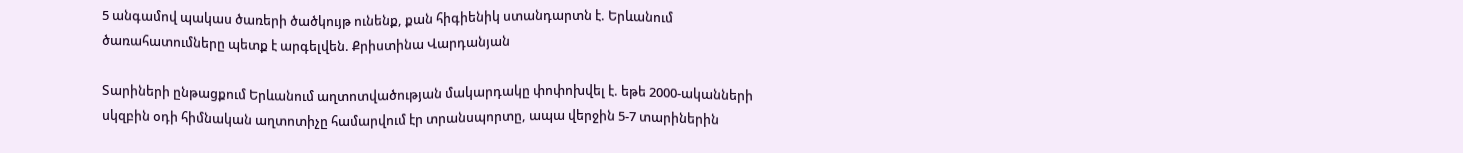5 անգամով պակաս ծառերի ծածկույթ ունենք, քան հիգիենիկ ստանդարտն է. Երևանում ծառահատումները պետք է արգելվեն. Քրիստինա Վարդանյան

Տարիների ընթացքում Երևանում աղտոտվածության մակարդակը փոփոխվել է. եթե 2000-ականների սկզբին օդի հիմնական աղտոտիչը համարվում էր տրանսպորտը, ապա վերջին 5-7 տարիներին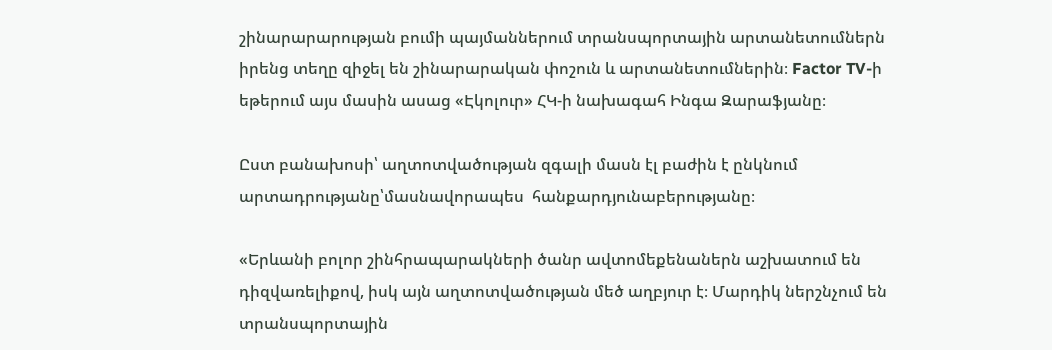շինարարարության բումի պայմաններում տրանսպորտային արտանետումներն իրենց տեղը զիջել են շինարարական փոշուն և արտանետումներին։ Factor TV-ի եթերում այս մասին ասաց «Էկոլուր» ՀԿ-ի նախագահ Ինգա Զարաֆյանը։

Ըստ բանախոսի՝ աղտոտվածության զգալի մասն էլ բաժին է ընկնում արտադրությանը՝մասնավորապես  հանքարդյունաբերությանը։

«Երևանի բոլոր շինհրապարակների ծանր ավտոմեքենաներն աշխատում են դիզվառելիքով, իսկ այն աղտոտվածության մեծ աղբյուր է։ Մարդիկ ներշնչում են տրանսպորտային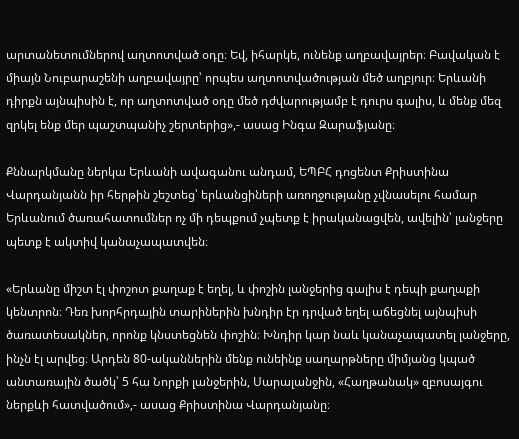արտանետումներով աղտոտված օդը։ Եվ, իհարկե, ունենք աղբավայրեր։ Բավական է միայն Նուբարաշենի աղբավայրը՝ որպես աղտոտվածության մեծ աղբյուր։ Երևանի դիրքն այնպիսին է, որ աղտոտված օդը մեծ դժվարությամբ է դուրս գալիս, և մենք մեզ զրկել ենք մեր պաշտպանիչ շերտերից»,- ասաց Ինգա Զարաֆյանը։

Քննարկմանը ներկա Երևանի ավագանու անդամ, ԵՊԲՀ դոցենտ Քրիստինա Վարդանյանն իր հերթին շեշտեց՝ երևանցիների առողջությանը չվնասելու համար Երևանում ծառահատումներ ոչ մի դեպքում չպետք է իրականացվեն, ավելին՝ լանջերը պետք է ակտիվ կանաչապատվեն։

«Երևանը միշտ էլ փոշոտ քաղաք է եղել, և փոշին լանջերից գալիս է դեպի քաղաքի կենտրոն։ Դեռ խորհրդային տարիներին խնդիր էր դրված եղել աճեցնել այնպիսի ծառատեսակներ, որոնք կնստեցնեն փոշին։ Խնդիր կար նաև կանաչապատել լանջերը, ինչն էլ արվեց։ Արդեն 80-ականներին մենք ունեինք սաղարթները միմյանց կպած անտառային ծածկ՝ 5 հա Նորքի լանջերին, Սարալանջին, «Հաղթանակ» զբոսայգու ներքևի հատվածում»,- ասաց Քրիստինա Վարդանյանը։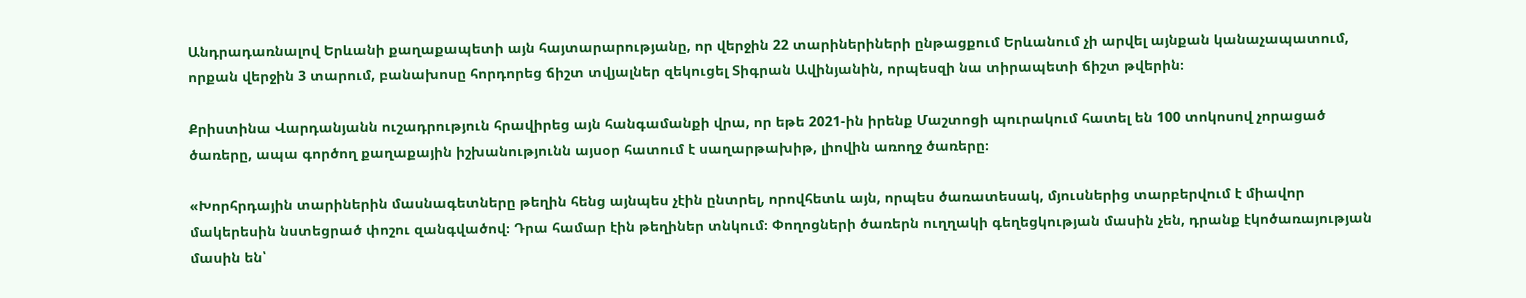Անդրադառնալով Երևանի քաղաքապետի այն հայտարարությանը, որ վերջին 22 տարիներիների ընթացքում Երևանում չի արվել այնքան կանաչապատում, որքան վերջին 3 տարում, բանախոսը հորդորեց ճիշտ տվյալներ զեկուցել Տիգրան Ավինյանին, որպեսզի նա տիրապետի ճիշտ թվերին։

Քրիստինա Վարդանյանն ուշադրություն հրավիրեց այն հանգամանքի վրա, որ եթե 2021-ին իրենք Մաշտոցի պուրակում հատել են 100 տոկոսով չորացած ծառերը, ապա գործող քաղաքային իշխանությունն այսօր հատում է սաղարթախիթ, լիովին առողջ ծառերը։

«Խորհրդային տարիներին մասնագետները թեղին հենց այնպես չէին ընտրել, որովհետև այն, որպես ծառատեսակ, մյուսներից տարբերվում է միավոր մակերեսին նստեցրած փոշու զանգվածով։ Դրա համար էին թեղիներ տնկում։ Փողոցների ծառերն ուղղակի գեղեցկության մասին չեն, դրանք էկոծառայության մասին են՝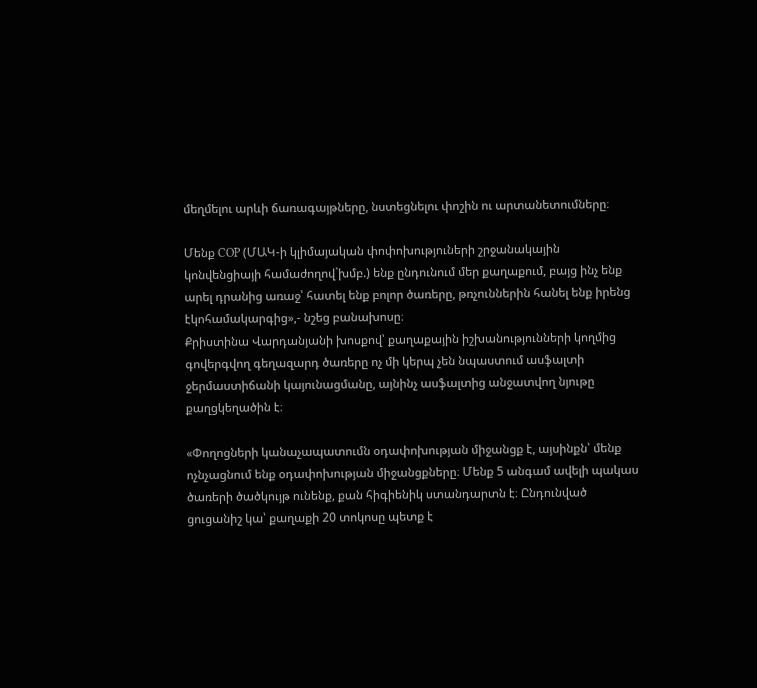մեղմելու արևի ճառագայթները, նստեցնելու փոշին ու արտանետումները։

Մենք COP (ՄԱԿ-ի կլիմայական փոփոխություների շրջանակային կոնվենցիայի համաժողով`խմբ.) ենք ընդունում մեր քաղաքում, բայց ինչ ենք արել դրանից առաջ՝ հատել ենք բոլոր ծառերը, թռչուններին հանել ենք իրենց էկոհամակարգից»,- նշեց բանախոսը։
Քրիստինա Վարդանյանի խոսքով՝ քաղաքային իշխանությունների կողմից գովերգվող գեղազարդ ծառերը ոչ մի կերպ չեն նպաստում ասֆալտի ջերմաստիճանի կայունացմանը, այնինչ ասֆալտից անջատվող նյութը քաղցկեղածին է։

«Փողոցների կանաչապատումն օդափոխության միջանցք է, այսինքն՝ մենք ոչնչացնում ենք օդափոխության միջանցքները։ Մենք 5 անգամ ավելի պակաս ծառերի ծածկույթ ունենք, քան հիգիենիկ ստանդարտն է։ Ընդունված ցուցանիշ կա՝ քաղաքի 20 տոկոսը պետք է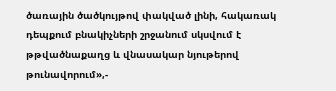ծառային ծածկույթով փակված լինի, հակառակ դեպքում բնակիչների շրջանում սկսվում է թթվածնաքաղց և վնասակար նյութերով թունավորում»,-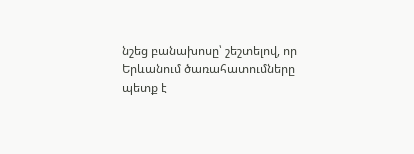նշեց բանախոսը՝ շեշտելով, որ Երևանում ծառահատումները պետք է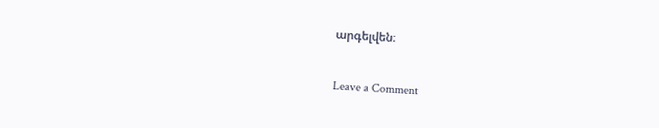արգելվեն։

Leave a Comment